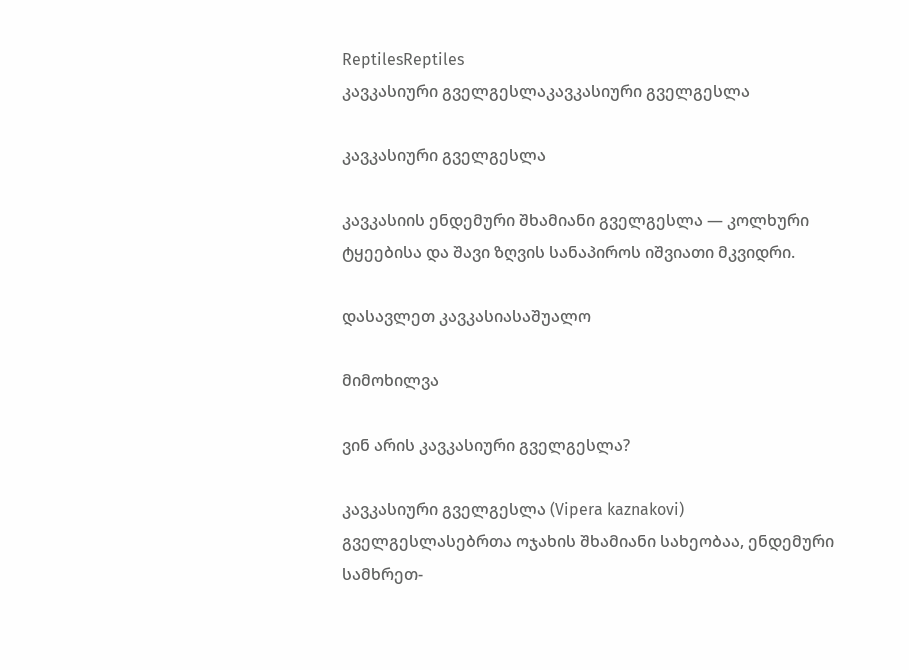ReptilesReptiles
კავკასიური გველგესლაკავკასიური გველგესლა

კავკასიური გველგესლა

კავკასიის ენდემური შხამიანი გველგესლა — კოლხური ტყეებისა და შავი ზღვის სანაპიროს იშვიათი მკვიდრი.

დასავლეთ კავკასიასაშუალო

მიმოხილვა

ვინ არის კავკასიური გველგესლა?

კავკასიური გველგესლა (Vipera kaznakovi) გველგესლასებრთა ოჯახის შხამიანი სახეობაა, ენდემური სამხრეთ-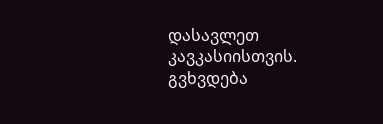დასავლეთ კავკასიისთვის. გვხვდება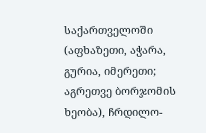საქართველოში (აფხაზეთი, აჭარა, გურია, იმერეთი; აგრეთვე ბორჯომის ხეობა), ჩრდილო-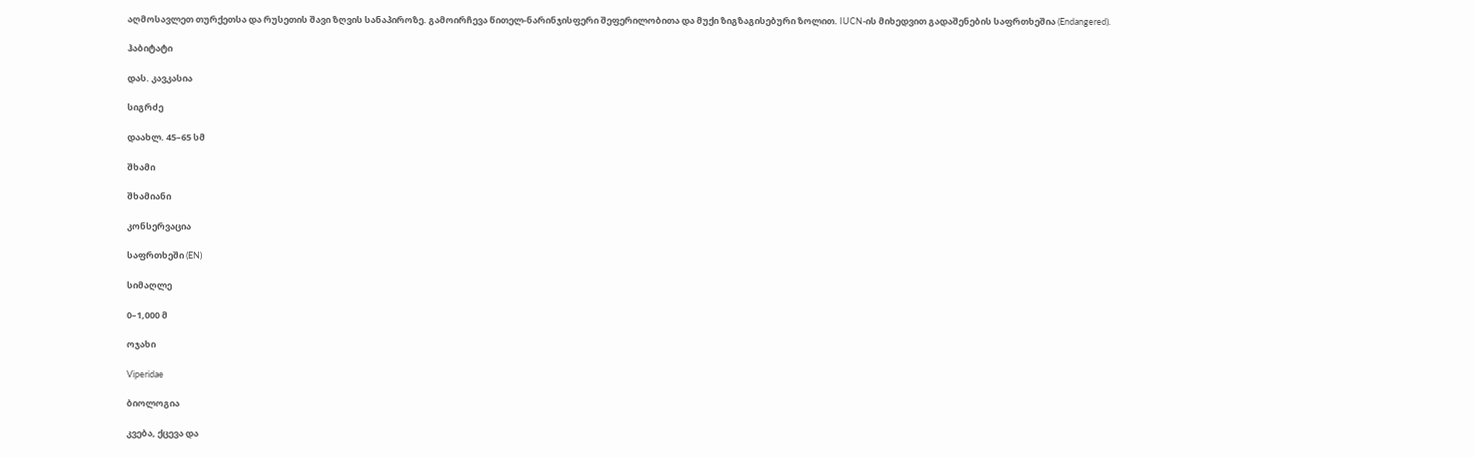აღმოსავლეთ თურქეთსა და რუსეთის შავი ზღვის სანაპიროზე. გამოირჩევა წითელ-ნარინჯისფერი შეფერილობითა და მუქი ზიგზაგისებური ზოლით. IUCN-ის მიხედვით გადაშენების საფრთხეშია (Endangered).

ჰაბიტატი

დას. კავკასია

სიგრძე

დაახლ. 45–65 სმ

შხამი

შხამიანი

კონსერვაცია

საფრთხეში (EN)

სიმაღლე

0–1,000 მ

ოჯახი

Viperidae

ბიოლოგია

კვება, ქცევა და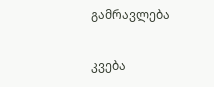გამრავლება

კვება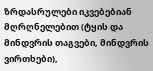ზრდასრულები იკვებებიან მღრღნელებით (ტყის და მინდვრის თაგვები, მინდვრის ვირთხები),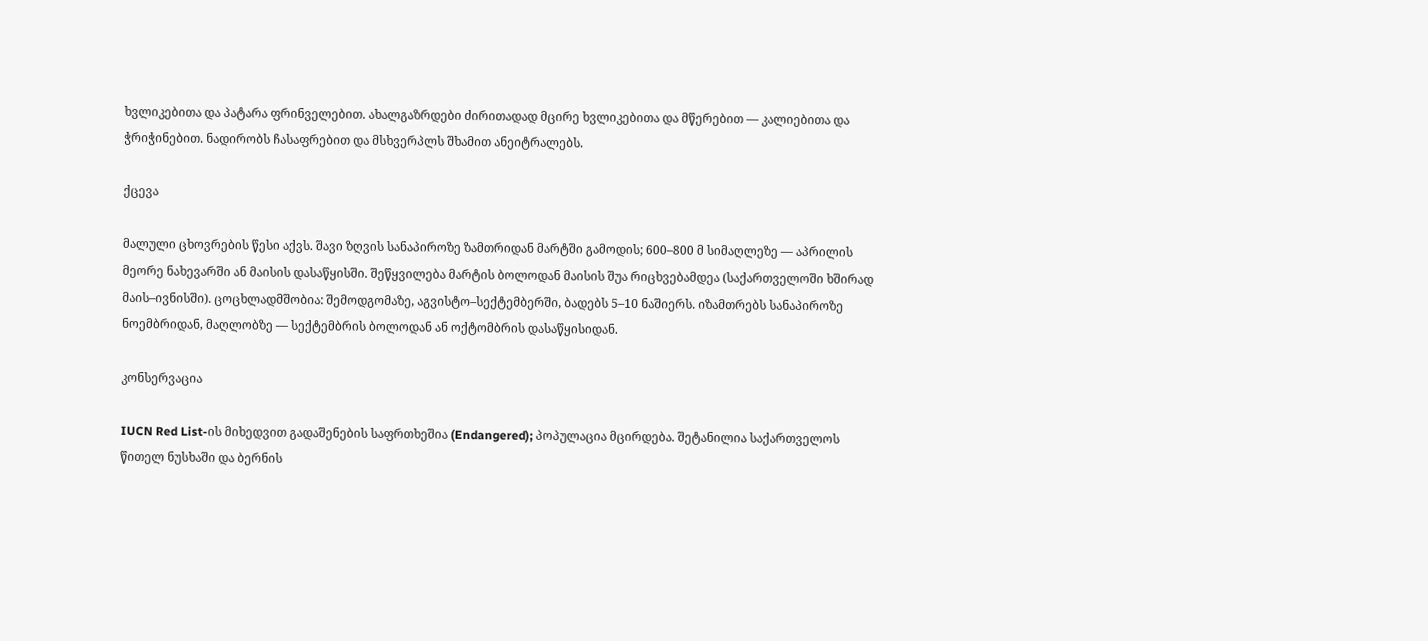ხვლიკებითა და პატარა ფრინველებით. ახალგაზრდები ძირითადად მცირე ხვლიკებითა და მწერებით — კალიებითა და ჭრიჭინებით. ნადირობს ჩასაფრებით და მსხვერპლს შხამით ანეიტრალებს.

ქცევა

მალული ცხოვრების წესი აქვს. შავი ზღვის სანაპიროზე ზამთრიდან მარტში გამოდის; 600–800 მ სიმაღლეზე — აპრილის მეორე ნახევარში ან მაისის დასაწყისში. შეწყვილება მარტის ბოლოდან მაისის შუა რიცხვებამდეა (საქართველოში ხშირად მაის–ივნისში). ცოცხლადმშობია: შემოდგომაზე, აგვისტო–სექტემბერში, ბადებს 5–10 ნაშიერს. იზამთრებს სანაპიროზე ნოემბრიდან, მაღლობზე — სექტემბრის ბოლოდან ან ოქტომბრის დასაწყისიდან.

კონსერვაცია

IUCN Red List-ის მიხედვით გადაშენების საფრთხეშია (Endangered); პოპულაცია მცირდება. შეტანილია საქართველოს წითელ ნუსხაში და ბერნის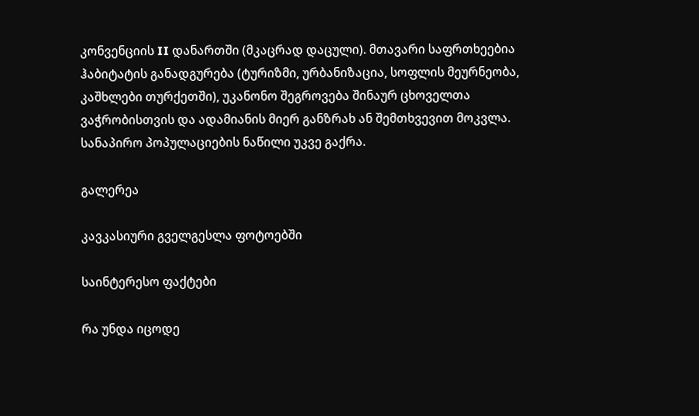კონვენციის II დანართში (მკაცრად დაცული). მთავარი საფრთხეებია ჰაბიტატის განადგურება (ტურიზმი, ურბანიზაცია, სოფლის მეურნეობა, კაშხლები თურქეთში), უკანონო შეგროვება შინაურ ცხოველთა ვაჭრობისთვის და ადამიანის მიერ განზრახ ან შემთხვევით მოკვლა. სანაპირო პოპულაციების ნაწილი უკვე გაქრა.

გალერეა

კავკასიური გველგესლა ფოტოებში

საინტერესო ფაქტები

რა უნდა იცოდე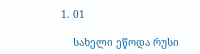1. 01

    სახელი ეწოდა რუსი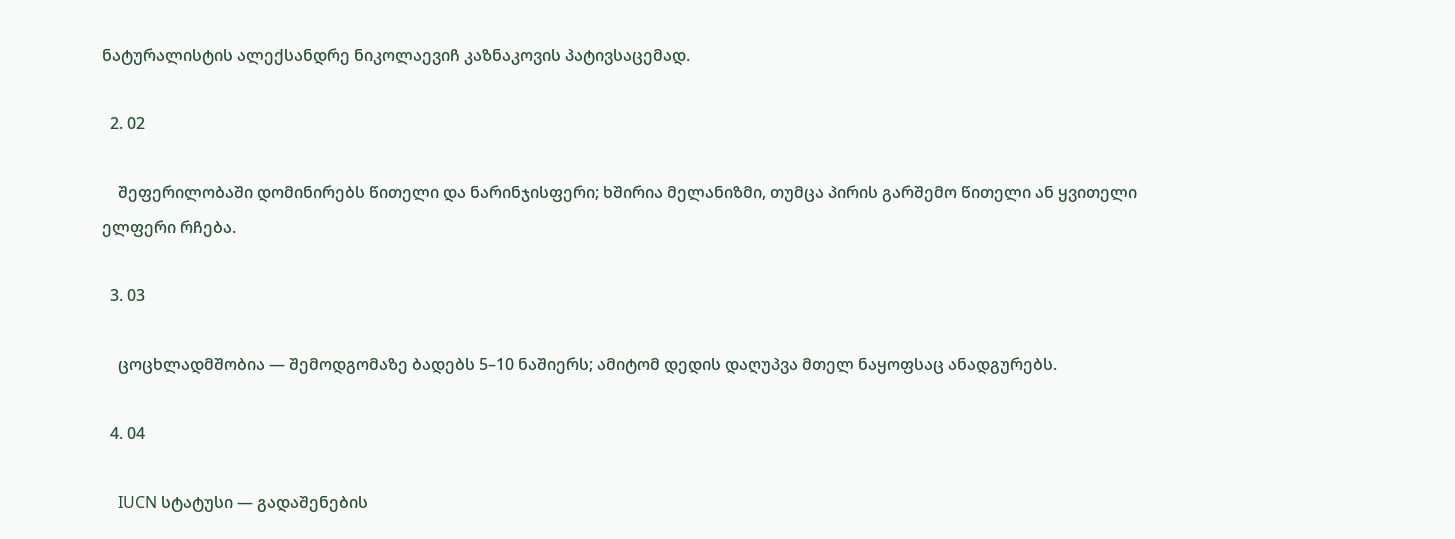ნატურალისტის ალექსანდრე ნიკოლაევიჩ კაზნაკოვის პატივსაცემად.

  2. 02

    შეფერილობაში დომინირებს წითელი და ნარინჯისფერი; ხშირია მელანიზმი, თუმცა პირის გარშემო წითელი ან ყვითელი ელფერი რჩება.

  3. 03

    ცოცხლადმშობია — შემოდგომაზე ბადებს 5–10 ნაშიერს; ამიტომ დედის დაღუპვა მთელ ნაყოფსაც ანადგურებს.

  4. 04

    IUCN სტატუსი — გადაშენების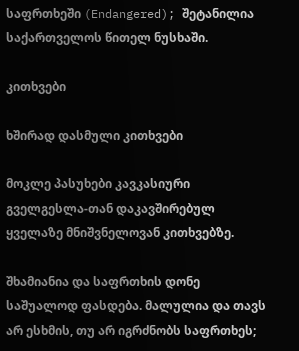საფრთხეში (Endangered); შეტანილია საქართველოს წითელ ნუსხაში.

კითხვები

ხშირად დასმული კითხვები

მოკლე პასუხები კავკასიური გველგესლა-თან დაკავშირებულ ყველაზე მნიშვნელოვან კითხვებზე.

შხამიანია და საფრთხის დონე საშუალოდ ფასდება. მალულია და თავს არ ესხმის, თუ არ იგრძნობს საფრთხეს;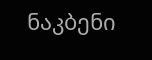ნაკბენი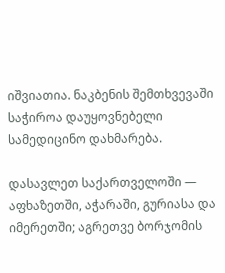იშვიათია. ნაკბენის შემთხვევაში საჭიროა დაუყოვნებელი სამედიცინო დახმარება.

დასავლეთ საქართველოში — აფხაზეთში, აჭარაში, გურიასა და იმერეთში; აგრეთვე ბორჯომის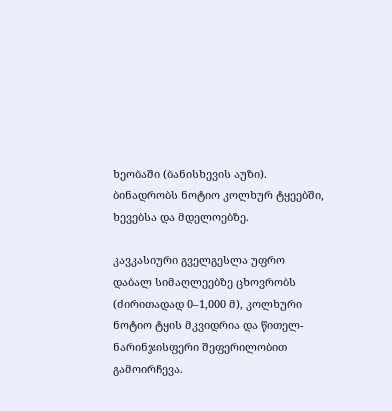ხეობაში (ბანისხევის აუზი). ბინადრობს ნოტიო კოლხურ ტყეებში, ხევებსა და მდელოებზე.

კავკასიური გველგესლა უფრო დაბალ სიმაღლეებზე ცხოვრობს (ძირითადად 0–1,000 მ), კოლხური ნოტიო ტყის მკვიდრია და წითელ-ნარინჯისფერი შეფერილობით გამოირჩევა.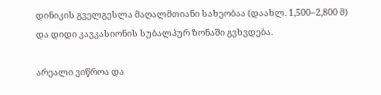დინიკის გველგესლა მაღალმთიანი სახეობაა (დაახლ. 1,500–2,800 მ) და დიდი კავკასიონის სუბალპურ ზონაში გვხვდება.

არეალი ვიწროა და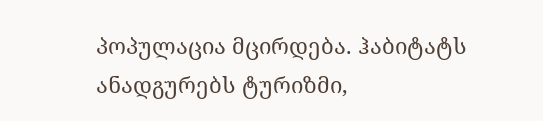პოპულაცია მცირდება. ჰაბიტატს ანადგურებს ტურიზმი,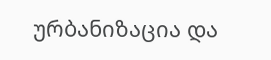ურბანიზაცია და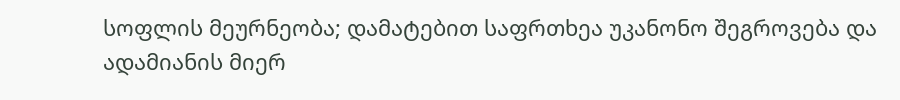სოფლის მეურნეობა; დამატებით საფრთხეა უკანონო შეგროვება და ადამიანის მიერ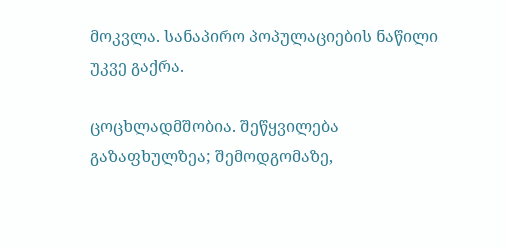მოკვლა. სანაპირო პოპულაციების ნაწილი უკვე გაქრა.

ცოცხლადმშობია. შეწყვილება გაზაფხულზეა; შემოდგომაზე,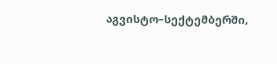აგვისტო–სექტემბერში,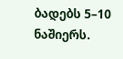ბადებს 5–10 ნაშიერს.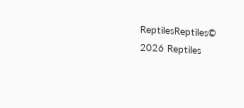ReptilesReptiles© 2026 Reptiles